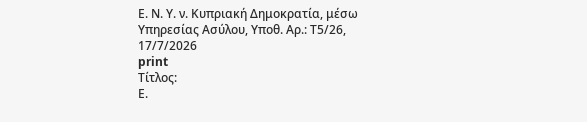Ε. Ν. Υ. ν. Κυπριακή Δημοκρατία, μέσω Υπηρεσίας Ασύλου, Υπoθ. Αρ.: Τ5/26, 17/7/2026
print
Τίτλος:
Ε.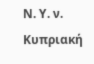Ν. Υ. ν. Κυπριακή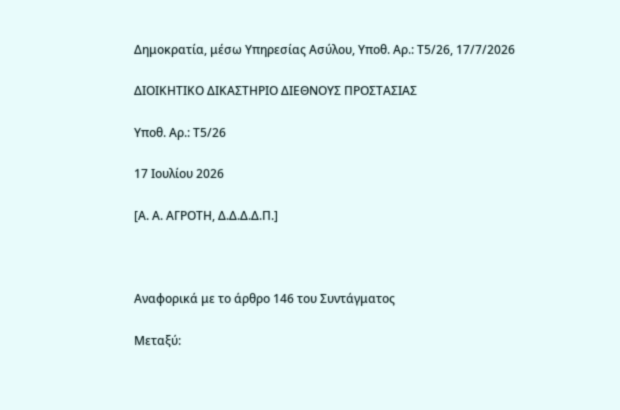Δημοκρατία, μέσω Υπηρεσίας Ασύλου, Υπoθ. Αρ.: Τ5/26, 17/7/2026

ΔΙΟΙΚΗΤΙΚΟ ΔΙΚΑΣΤΗΡΙΟ ΔΙΕΘΝΟΥΣ ΠΡΟΣΤΑΣΙΑΣ

Υπoθ. Αρ.: Τ5/26

17 Ιουλίου 2026

[Α. Α. ΑΓΡΟΤΗ, Δ.Δ.Δ.Δ.Π.]



Αναφορικά με το άρθρο 146 του Συντάγματος

Μεταξύ: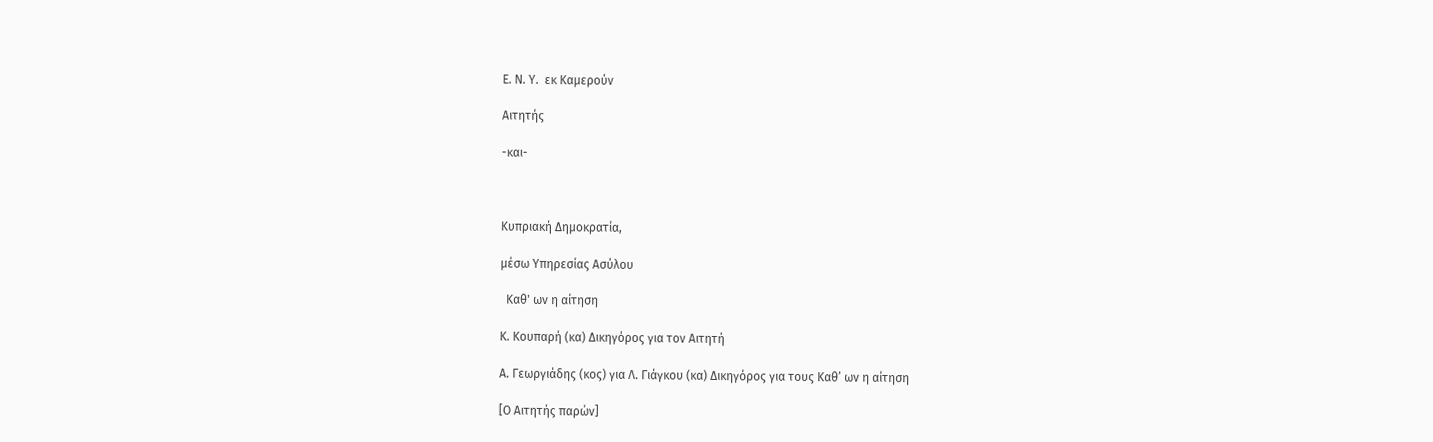Ε. Ν. Υ.  εκ Καμερούν

Αιτητής

-και-



Κυπριακή Δημοκρατία,

μέσω Υπηρεσίας Ασύλου

  Καθ' ων η αίτηση

Κ. Κουπαρή (κα) Δικηγόρος για τον Αιτητή

Α. Γεωργιάδης (κος) για Λ. Γιάγκου (κα) Δικηγόρος για τους Καθ’ ων η αίτηση

[Ο Αιτητής παρών]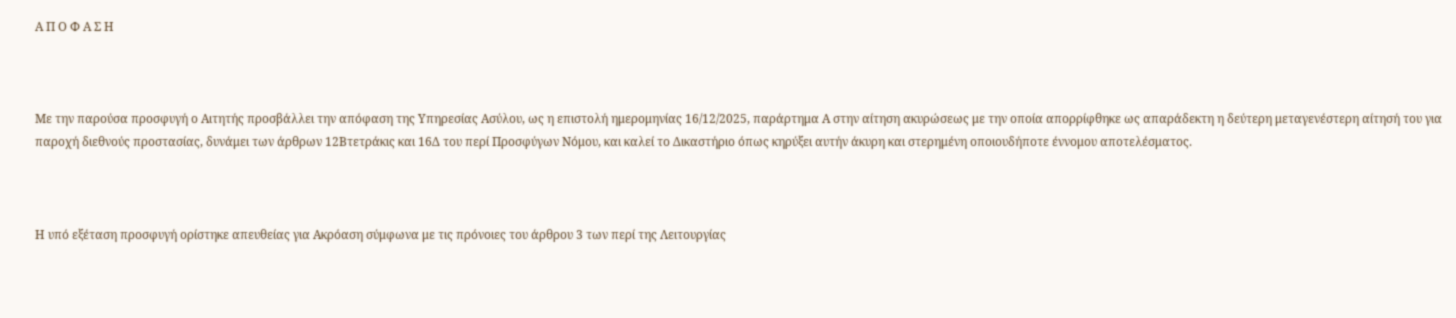Α Π Ο Φ Α Σ Η



Με την παρούσα προσφυγή ο Αιτητής προσβάλλει την απόφαση της Υπηρεσίας Ασύλου, ως η επιστολή ημερομηνίας 16/12/2025, παράρτημα Α στην αίτηση ακυρώσεως με την οποία απορρίφθηκε ως απαράδεκτη η δεύτερη μεταγενέστερη αίτησή του για παροχή διεθνούς προστασίας, δυνάμει των άρθρων 12Βτετράκις και 16Δ του περί Προσφύγων Νόμου, και καλεί το Δικαστήριο όπως κηρύξει αυτήν άκυρη και στερημένη οποιουδήποτε έννομου αποτελέσματος.



Η υπό εξέταση προσφυγή ορίστηκε απευθείας για Ακρόαση σύμφωνα με τις πρόνοιες του άρθρου 3 των περί της Λειτουργίας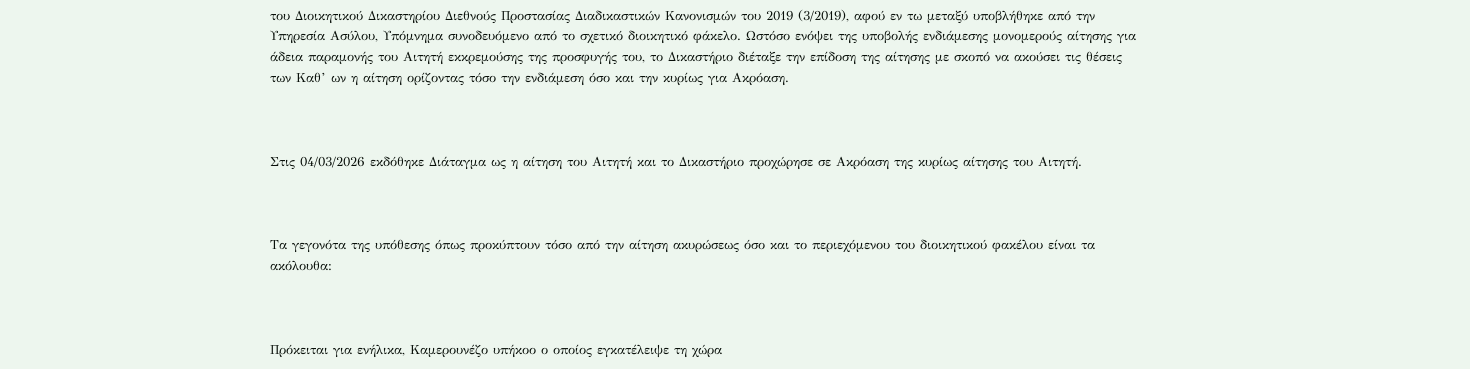του Διοικητικού Δικαστηρίου Διεθνούς Προστασίας Διαδικαστικών Κανονισμών του 2019 (3/2019), αφού εν τω μεταξύ υποβλήθηκε από την Υπηρεσία Ασύλου, Υπόμνημα συνοδευόμενο από το σχετικό διοικητικό φάκελο. Ωστόσο ενόψει της υποβολής ενδιάμεσης μονομερούς αίτησης για άδεια παραμονής του Αιτητή εκκρεμούσης της προσφυγής του, το Δικαστήριο διέταξε την επίδοση της αίτησης με σκοπό να ακούσει τις θέσεις των Καθ’ ων η αίτηση ορίζοντας τόσο την ενδιάμεση όσο και την κυρίως για Ακρόαση.



Στις 04/03/2026 εκδόθηκε Διάταγμα ως η αίτηση του Αιτητή και το Δικαστήριο προχώρησε σε Ακρόαση της κυρίως αίτησης του Αιτητή.



Τα γεγονότα της υπόθεσης όπως προκύπτουν τόσο από την αίτηση ακυρώσεως όσο και το περιεχόμενου του διοικητικού φακέλου είναι τα ακόλουθα:



Πρόκειται για ενήλικα, Καμερουνέζο υπήκοο ο οποίος εγκατέλειψε τη χώρα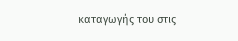καταγωγής του στις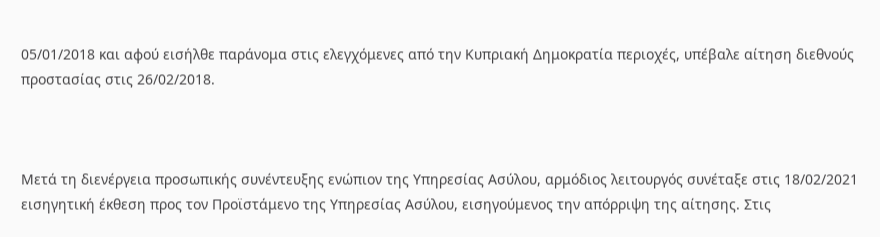05/01/2018 και αφού εισήλθε παράνομα στις ελεγχόμενες από την Κυπριακή Δημοκρατία περιοχές, υπέβαλε αίτηση διεθνούς προστασίας στις 26/02/2018.



Μετά τη διενέργεια προσωπικής συνέντευξης ενώπιον της Υπηρεσίας Ασύλου, αρμόδιος λειτουργός συνέταξε στις 18/02/2021 εισηγητική έκθεση προς τον Προϊστάμενο της Υπηρεσίας Ασύλου, εισηγούμενος την απόρριψη της αίτησης. Στις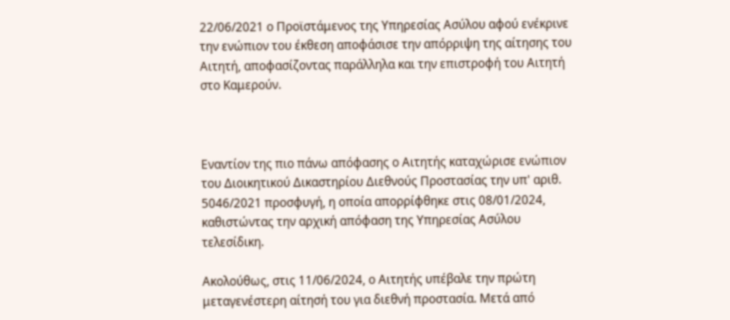22/06/2021 ο Προϊστάμενος της Υπηρεσίας Ασύλου αφού ενέκρινε την ενώπιον του έκθεση αποφάσισε την απόρριψη της αίτησης του Αιτητή, αποφασίζοντας παράλληλα και την επιστροφή του Αιτητή στο Καμερούν.



Εναντίον της πιο πάνω απόφασης ο Αιτητής καταχώρισε ενώπιον του Διοικητικού Δικαστηρίου Διεθνούς Προστασίας την υπ' αριθ. 5046/2021 προσφυγή, η οποία απορρίφθηκε στις 08/01/2024, καθιστώντας την αρχική απόφαση της Υπηρεσίας Ασύλου τελεσίδικη.

Ακολούθως, στις 11/06/2024, ο Αιτητής υπέβαλε την πρώτη μεταγενέστερη αίτησή του για διεθνή προστασία. Μετά από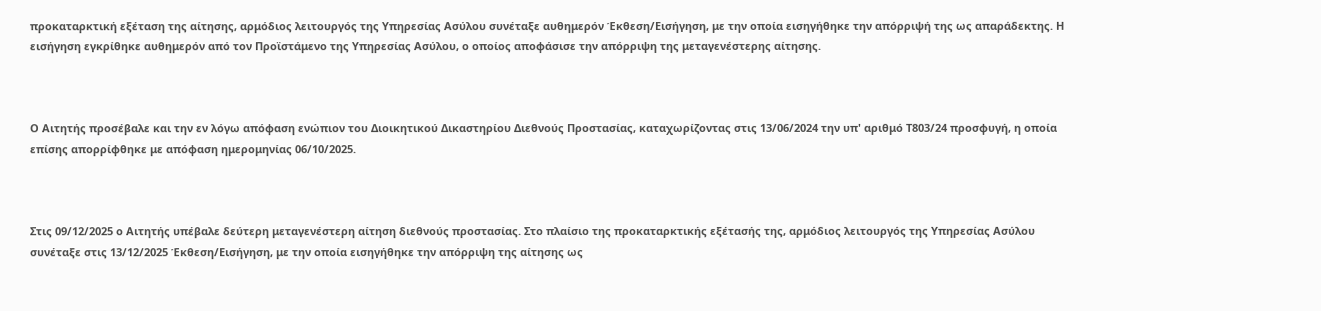προκαταρκτική εξέταση της αίτησης, αρμόδιος λειτουργός της Υπηρεσίας Ασύλου συνέταξε αυθημερόν Έκθεση/Εισήγηση, με την οποία εισηγήθηκε την απόρριψή της ως απαράδεκτης. Η εισήγηση εγκρίθηκε αυθημερόν από τον Προϊστάμενο της Υπηρεσίας Ασύλου, ο οποίος αποφάσισε την απόρριψη της μεταγενέστερης αίτησης.



Ο Αιτητής προσέβαλε και την εν λόγω απόφαση ενώπιον του Διοικητικού Δικαστηρίου Διεθνούς Προστασίας, καταχωρίζοντας στις 13/06/2024 την υπ' αριθμό Τ803/24 προσφυγή, η οποία επίσης απορρίφθηκε με απόφαση ημερομηνίας 06/10/2025.



Στις 09/12/2025 ο Αιτητής υπέβαλε δεύτερη μεταγενέστερη αίτηση διεθνούς προστασίας. Στο πλαίσιο της προκαταρκτικής εξέτασής της, αρμόδιος λειτουργός της Υπηρεσίας Ασύλου συνέταξε στις 13/12/2025 Έκθεση/Εισήγηση, με την οποία εισηγήθηκε την απόρριψη της αίτησης ως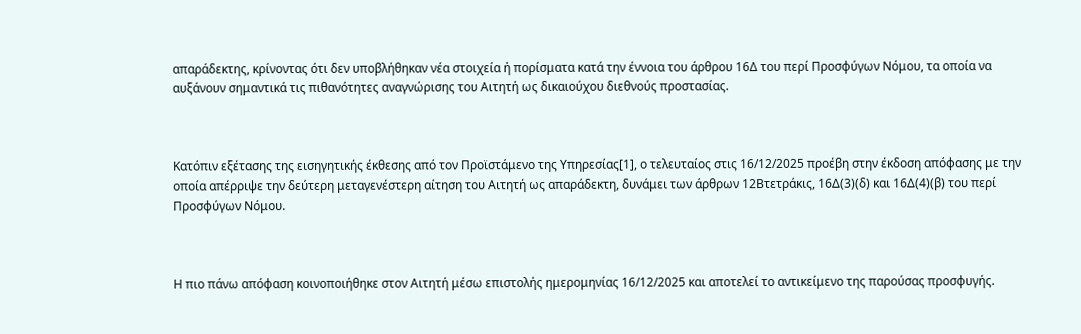απαράδεκτης, κρίνοντας ότι δεν υποβλήθηκαν νέα στοιχεία ή πορίσματα κατά την έννοια του άρθρου 16Δ του περί Προσφύγων Νόμου, τα οποία να αυξάνουν σημαντικά τις πιθανότητες αναγνώρισης του Αιτητή ως δικαιούχου διεθνούς προστασίας.



Κατόπιν εξέτασης της εισηγητικής έκθεσης από τον Προϊστάμενο της Υπηρεσίας[1], ο τελευταίος στις 16/12/2025 προέβη στην έκδοση απόφασης με την οποία απέρριψε την δεύτερη μεταγενέστερη αίτηση του Αιτητή ως απαράδεκτη, δυνάμει των άρθρων 12Βτετράκις, 16Δ(3)(δ) και 16Δ(4)(β) του περί Προσφύγων Νόμου.



Η πιο πάνω απόφαση κοινοποιήθηκε στον Αιτητή μέσω επιστολής ημερομηνίας 16/12/2025 και αποτελεί το αντικείμενο της παρούσας προσφυγής.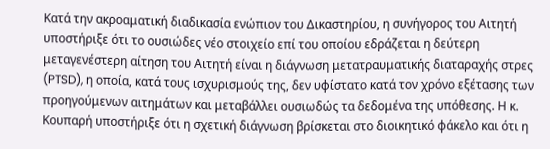Κατά την ακροαματική διαδικασία ενώπιον του Δικαστηρίου, η συνήγορος του Αιτητή υποστήριξε ότι το ουσιώδες νέο στοιχείο επί του οποίου εδράζεται η δεύτερη μεταγενέστερη αίτηση του Αιτητή είναι η διάγνωση μετατραυματικής διαταραχής στρες (PTSD), η οποία, κατά τους ισχυρισμούς της, δεν υφίστατο κατά τον χρόνο εξέτασης των προηγούμενων αιτημάτων και μεταβάλλει ουσιωδώς τα δεδομένα της υπόθεσης. Η κ. Κουπαρή υποστήριξε ότι η σχετική διάγνωση βρίσκεται στο διοικητικό φάκελο και ότι η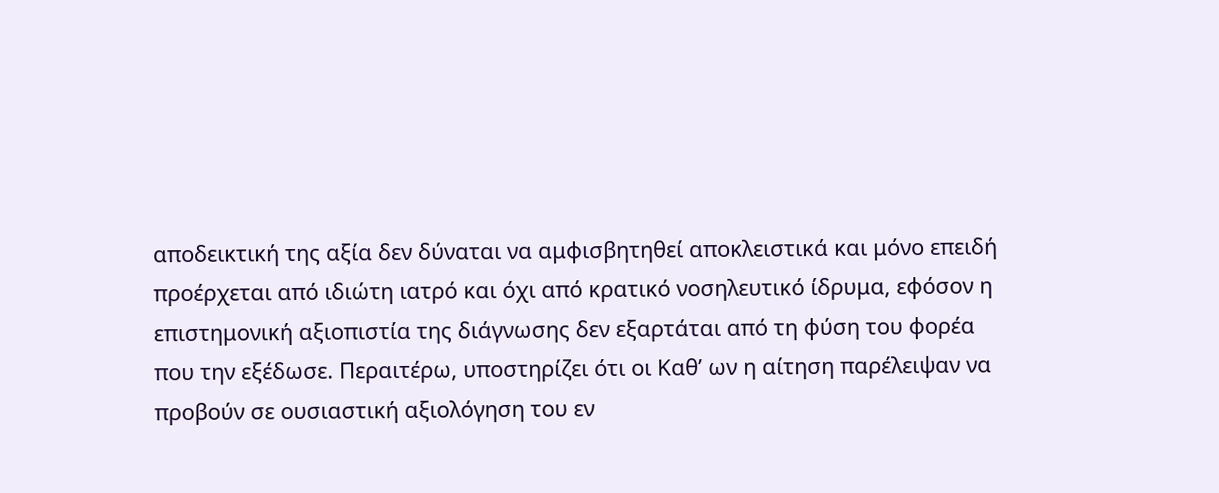αποδεικτική της αξία δεν δύναται να αμφισβητηθεί αποκλειστικά και μόνο επειδή προέρχεται από ιδιώτη ιατρό και όχι από κρατικό νοσηλευτικό ίδρυμα, εφόσον η επιστημονική αξιοπιστία της διάγνωσης δεν εξαρτάται από τη φύση του φορέα που την εξέδωσε. Περαιτέρω, υποστηρίζει ότι οι Καθ’ ων η αίτηση παρέλειψαν να προβούν σε ουσιαστική αξιολόγηση του εν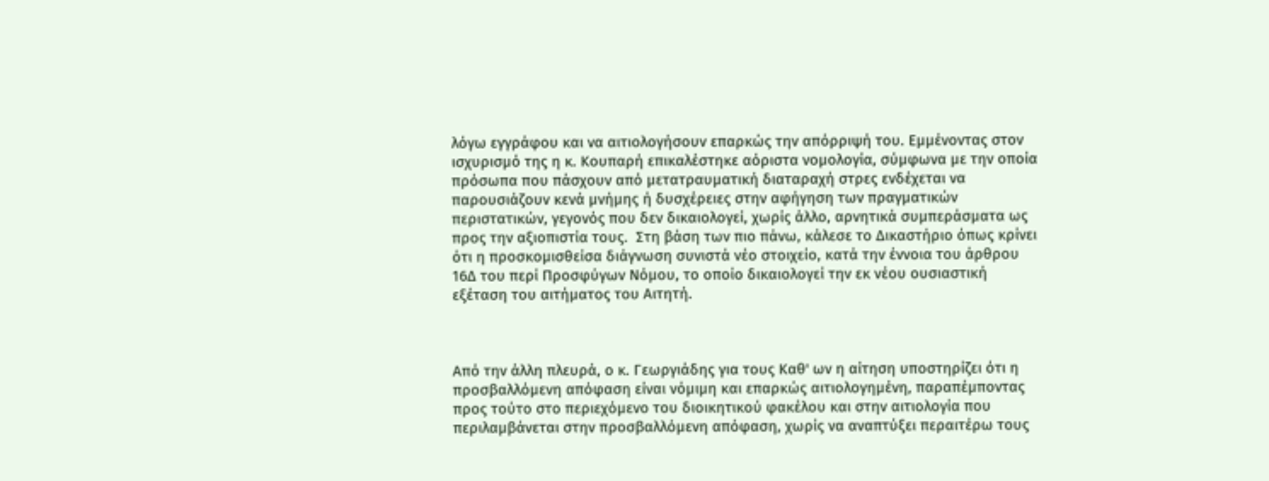λόγω εγγράφου και να αιτιολογήσουν επαρκώς την απόρριψή του. Εμμένοντας στον ισχυρισμό της η κ. Κουπαρή επικαλέστηκε αόριστα νομολογία, σύμφωνα με την οποία πρόσωπα που πάσχουν από μετατραυματική διαταραχή στρες ενδέχεται να παρουσιάζουν κενά μνήμης ή δυσχέρειες στην αφήγηση των πραγματικών περιστατικών, γεγονός που δεν δικαιολογεί, χωρίς άλλο, αρνητικά συμπεράσματα ως προς την αξιοπιστία τους.  Στη βάση των πιο πάνω, κάλεσε το Δικαστήριο όπως κρίνει ότι η προσκομισθείσα διάγνωση συνιστά νέο στοιχείο, κατά την έννοια του άρθρου 16Δ του περί Προσφύγων Νόμου, το οποίο δικαιολογεί την εκ νέου ουσιαστική εξέταση του αιτήματος του Αιτητή.



Από την άλλη πλευρά, ο κ. Γεωργιάδης για τους Καθ' ων η αίτηση υποστηρίζει ότι η προσβαλλόμενη απόφαση είναι νόμιμη και επαρκώς αιτιολογημένη, παραπέμποντας προς τούτο στο περιεχόμενο του διοικητικού φακέλου και στην αιτιολογία που περιλαμβάνεται στην προσβαλλόμενη απόφαση, χωρίς να αναπτύξει περαιτέρω τους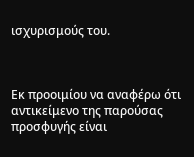ισχυρισμούς του.



Εκ προοιμίου να αναφέρω ότι αντικείμενο της παρούσας προσφυγής είναι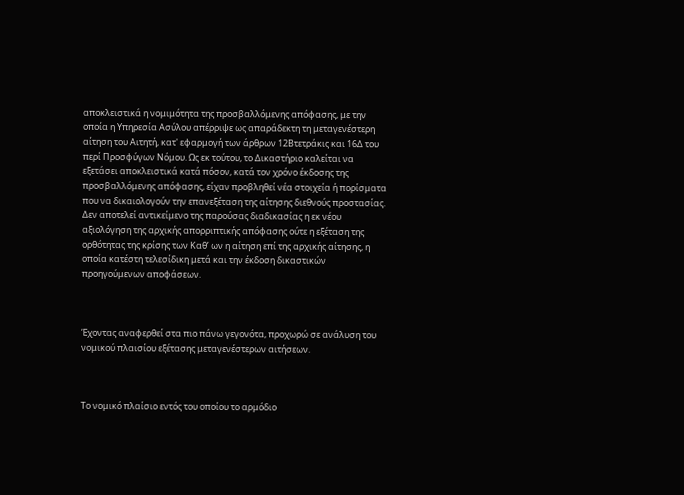αποκλειστικά η νομιμότητα της προσβαλλόμενης απόφασης, με την οποία η Υπηρεσία Ασύλου απέρριψε ως απαράδεκτη τη μεταγενέστερη αίτηση του Αιτητή, κατ' εφαρμογή των άρθρων 12Βτετράκις και 16Δ του περί Προσφύγων Νόμου. Ως εκ τούτου, το Δικαστήριο καλείται να εξετάσει αποκλειστικά κατά πόσον, κατά τον χρόνο έκδοσης της προσβαλλόμενης απόφασης, είχαν προβληθεί νέα στοιχεία ή πορίσματα που να δικαιολογούν την επανεξέταση της αίτησης διεθνούς προστασίας. Δεν αποτελεί αντικείμενο της παρούσας διαδικασίας η εκ νέου αξιολόγηση της αρχικής απορριπτικής απόφασης ούτε η εξέταση της ορθότητας της κρίσης των Καθ’ ων η αίτηση επί της αρχικής αίτησης, η οποία κατέστη τελεσίδικη μετά και την έκδοση δικαστικών προηγούμενων αποφάσεων.



Έχοντας αναφερθεί στα πιο πάνω γεγονότα, προχωρώ σε ανάλυση του νομικού πλαισίου εξέτασης μεταγενέστερων αιτήσεων.



Το νομικό πλαίσιο εντός του οποίου το αρμόδιο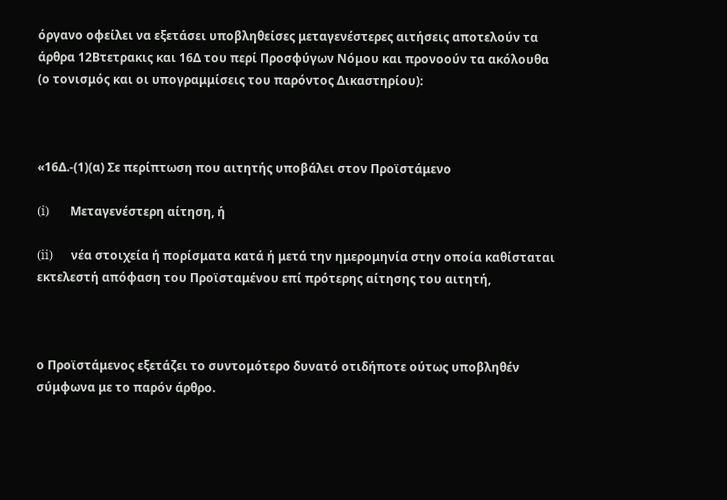όργανο οφείλει να εξετάσει υποβληθείσες μεταγενέστερες αιτήσεις αποτελούν τα άρθρα 12Βτετρακις και 16Δ του περί Προσφύγων Νόμου και προνοούν τα ακόλουθα (ο τονισμός και οι υπογραμμίσεις του παρόντος Δικαστηρίου):



«16Δ.-(1)(α) Σε περίπτωση που αιτητής υποβάλει στον Προϊστάμενο

(i)       Μεταγενέστερη αίτηση, ή

(ii)      νέα στοιχεία ή πορίσματα κατά ή μετά την ημερομηνία στην οποία καθίσταται εκτελεστή απόφαση του Προϊσταμένου επί πρότερης αίτησης του αιτητή,



ο Προϊστάμενος εξετάζει το συντομότερο δυνατό οτιδήποτε ούτως υποβληθέν σύμφωνα με το παρόν άρθρο.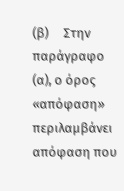(β)     Στην παράγραφο (α), ο όρος «απόφαση» περιλαμβάνει απόφαση που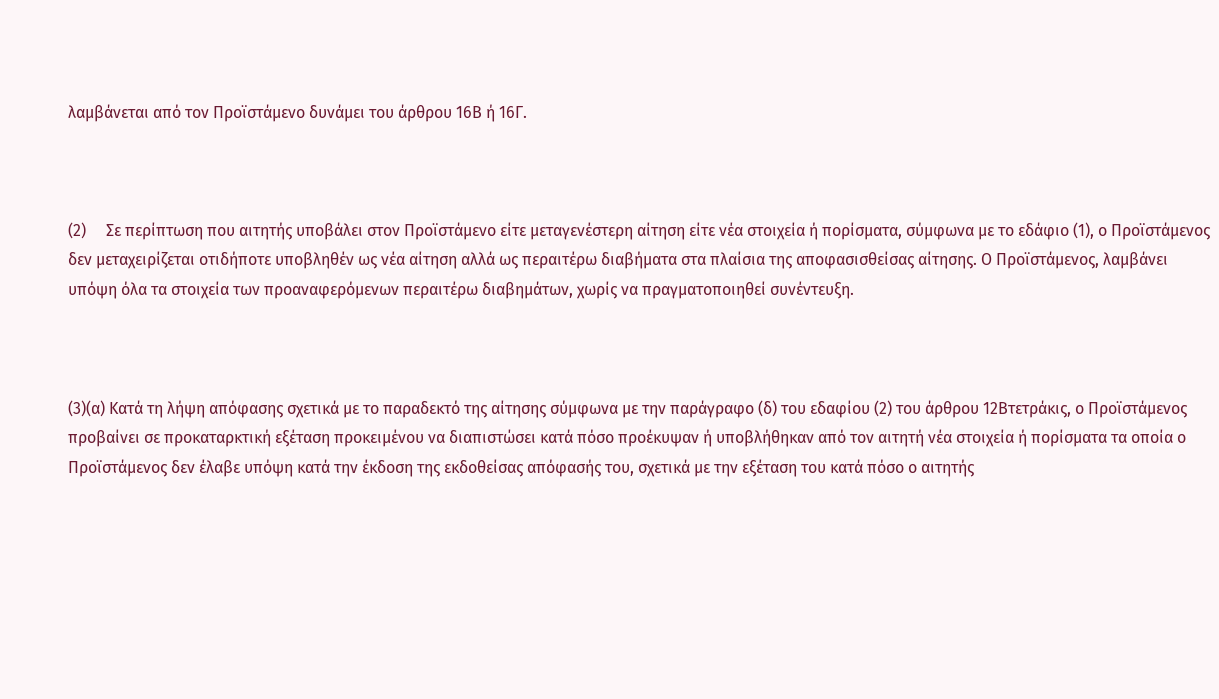λαμβάνεται από τον Προϊστάμενο δυνάμει του άρθρου 16Β ή 16Γ.



(2)     Σε περίπτωση που αιτητής υποβάλει στον Προϊστάμενο είτε μεταγενέστερη αίτηση είτε νέα στοιχεία ή πορίσματα, σύμφωνα με το εδάφιο (1), ο Προϊστάμενος δεν μεταχειρίζεται οτιδήποτε υποβληθέν ως νέα αίτηση αλλά ως περαιτέρω διαβήματα στα πλαίσια της αποφασισθείσας αίτησης. Ο Προϊστάμενος, λαμβάνει υπόψη όλα τα στοιχεία των προαναφερόμενων περαιτέρω διαβημάτων, χωρίς να πραγματοποιηθεί συνέντευξη.



(3)(α) Κατά τη λήψη απόφασης σχετικά με το παραδεκτό της αίτησης σύμφωνα με την παράγραφο (δ) του εδαφίου (2) του άρθρου 12Βτετράκις, ο Προϊστάμενος προβαίνει σε προκαταρκτική εξέταση προκειμένου να διαπιστώσει κατά πόσο προέκυψαν ή υποβλήθηκαν από τον αιτητή νέα στοιχεία ή πορίσματα τα οποία ο Προϊστάμενος δεν έλαβε υπόψη κατά την έκδοση της εκδοθείσας απόφασής του, σχετικά με την εξέταση του κατά πόσο ο αιτητής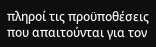πληροί τις προϋποθέσεις που απαιτούνται για τον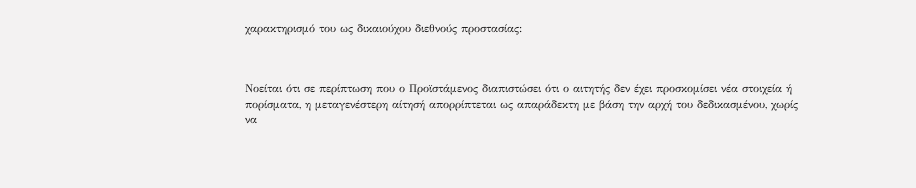χαρακτηρισμό του ως δικαιούχου διεθνούς προστασίας:



Νοείται ότι σε περίπτωση που ο Προϊστάμενος διαπιστώσει ότι ο αιτητής δεν έχει προσκομίσει νέα στοιχεία ή πορίσματα, η μεταγενέστερη αίτησή απορρίπτεται ως απαράδεκτη με βάση την αρχή του δεδικασμένου, χωρίς να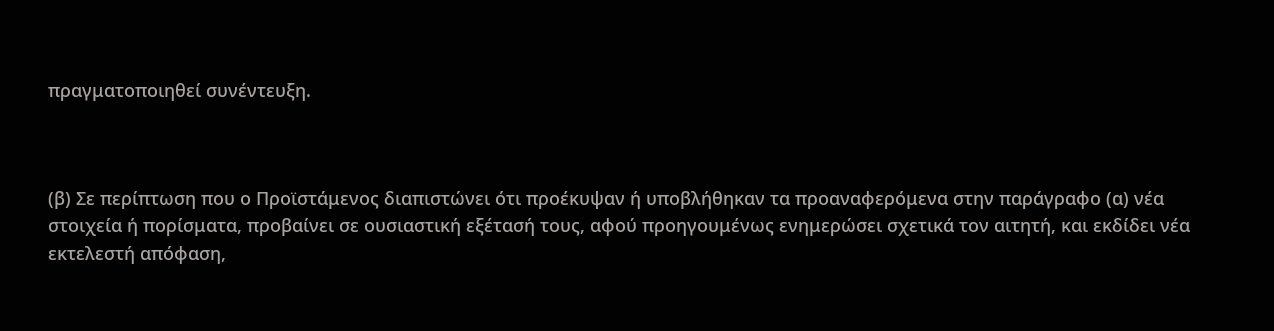πραγματοποιηθεί συνέντευξη.



(β) Σε περίπτωση που ο Προϊστάμενος διαπιστώνει ότι προέκυψαν ή υποβλήθηκαν τα προαναφερόμενα στην παράγραφο (α) νέα στοιχεία ή πορίσματα, προβαίνει σε ουσιαστική εξέτασή τους, αφού προηγουμένως ενημερώσει σχετικά τον αιτητή, και εκδίδει νέα εκτελεστή απόφαση,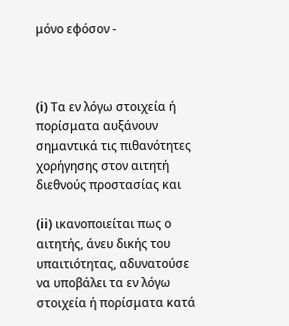μόνο εφόσον -



(i) Τα εν λόγω στοιχεία ή πορίσματα αυξάνουν σημαντικά τις πιθανότητες χορήγησης στον αιτητή διεθνούς προστασίας και

(ii) ικανοποιείται πως ο αιτητής, άνευ δικής του υπαιτιότητας, αδυνατούσε να υποβάλει τα εν λόγω στοιχεία ή πορίσματα κατά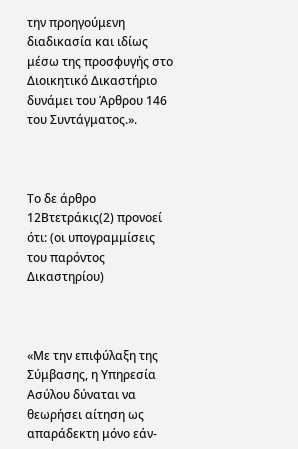την προηγούμενη διαδικασία και ιδίως μέσω της προσφυγής στο Διοικητικό Δικαστήριο δυνάμει του Άρθρου 146 του Συντάγματος.».



Το δε άρθρο 12Βτετράκις(2) προνοεί ότι: (οι υπογραμμίσεις του παρόντος Δικαστηρίου)



«Με την επιφύλαξη της Σύμβασης, η Υπηρεσία Ασύλου δύναται να θεωρήσει αίτηση ως απαράδεκτη μόνο εάν-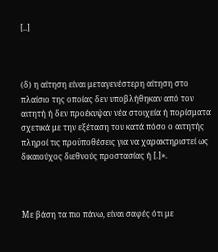[..]



(δ) η αίτηση είναι μεταγενέστερη αίτηση στο πλαίσιο της οποίας δεν υποβλήθηκαν από τον αιτητή ή δεν προέκυψαν νέα στοιχεία ή πορίσματα σχετικά με την εξέταση του κατά πόσο ο αιτητής πληροί τις προϋποθέσεις για να χαρακτηριστεί ως δικαιούχος διεθνούς προστασίας ή [.]».



Με βάση τα πιο πάνω, είναι σαφές ότι με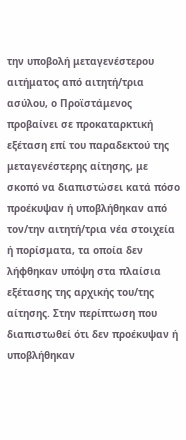την υποβολή μεταγενέστερου αιτήματος από αιτητή/τρια ασύλου, ο Προϊστάμενος προβαίνει σε προκαταρκτική εξέταση επί του παραδεκτού της μεταγενέστερης αίτησης, με σκοπό να διαπιστώσει κατά πόσο προέκυψαν ή υποβλήθηκαν από τον/την αιτητή/τρια νέα στοιχεία ή πορίσματα, τα οποία δεν λήφθηκαν υπόψη στα πλαίσια εξέτασης της αρχικής του/της αίτησης. Στην περίπτωση που διαπιστωθεί ότι δεν προέκυψαν ή υποβλήθηκαν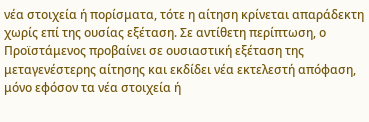νέα στοιχεία ή πορίσματα, τότε η αίτηση κρίνεται απαράδεκτη χωρίς επί της ουσίας εξέταση. Σε αντίθετη περίπτωση, ο Προϊστάμενος προβαίνει σε ουσιαστική εξέταση της μεταγενέστερης αίτησης και εκδίδει νέα εκτελεστή απόφαση, μόνο εφόσον τα νέα στοιχεία ή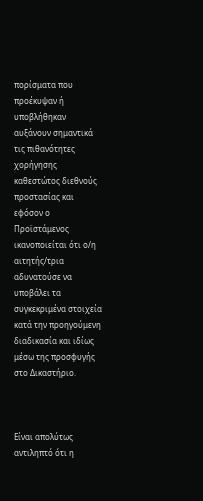πορίσματα που προέκυψαν ή υποβλήθηκαν αυξάνουν σημαντικά τις πιθανότητες χορήγησης καθεστώτος διεθνούς προστασίας και εφόσον ο Προϊστάμενος ικανοποιείται ότι ο/η αιτητής/τρια αδυνατούσε να υποβάλει τα συγκεκριμένα στοιχεία κατά την προηγούμενη διαδικασία και ιδίως μέσω της προσφυγής στο Δικαστήριο.



Είναι απολύτως αντιληπτό ότι η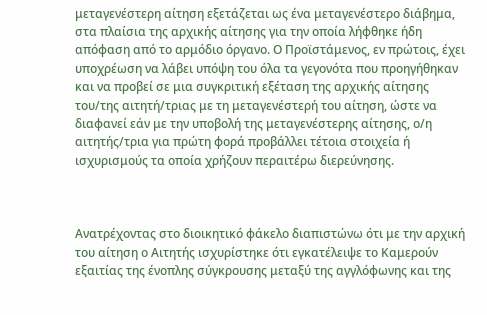μεταγενέστερη αίτηση εξετάζεται ως ένα μεταγενέστερο διάβημα, στα πλαίσια της αρχικής αίτησης για την οποία λήφθηκε ήδη απόφαση από το αρμόδιο όργανο. Ο Προϊστάμενος, εν πρώτοις, έχει υποχρέωση να λάβει υπόψη του όλα τα γεγονότα που προηγήθηκαν και να προβεί σε μια συγκριτική εξέταση της αρχικής αίτησης του/της αιτητή/τριας με τη μεταγενέστερή του αίτηση, ώστε να διαφανεί εάν με την υποβολή της μεταγενέστερης αίτησης, ο/η αιτητής/τρια για πρώτη φορά προβάλλει τέτοια στοιχεία ή ισχυρισμούς τα οποία χρήζουν περαιτέρω διερεύνησης.



Ανατρέχοντας στο διοικητικό φάκελο διαπιστώνω ότι με την αρχική του αίτηση ο Αιτητής ισχυρίστηκε ότι εγκατέλειψε το Καμερούν εξαιτίας της ένοπλης σύγκρουσης μεταξύ της αγγλόφωνης και της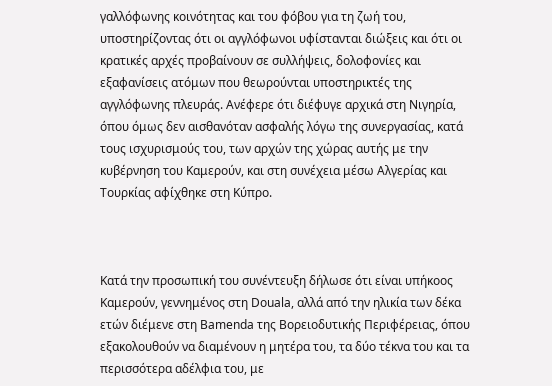γαλλόφωνης κοινότητας και του φόβου για τη ζωή του, υποστηρίζοντας ότι οι αγγλόφωνοι υφίστανται διώξεις και ότι οι κρατικές αρχές προβαίνουν σε συλλήψεις, δολοφονίες και εξαφανίσεις ατόμων που θεωρούνται υποστηρικτές της αγγλόφωνης πλευράς. Ανέφερε ότι διέφυγε αρχικά στη Νιγηρία, όπου όμως δεν αισθανόταν ασφαλής λόγω της συνεργασίας, κατά τους ισχυρισμούς του, των αρχών της χώρας αυτής με την κυβέρνηση του Καμερούν, και στη συνέχεια μέσω Αλγερίας και Τουρκίας αφίχθηκε στη Κύπρο.



Κατά την προσωπική του συνέντευξη δήλωσε ότι είναι υπήκοος Καμερούν, γεννημένος στη Douala, αλλά από την ηλικία των δέκα ετών διέμενε στη Bamenda της Βορειοδυτικής Περιφέρειας, όπου εξακολουθούν να διαμένουν η μητέρα του, τα δύο τέκνα του και τα περισσότερα αδέλφια του, με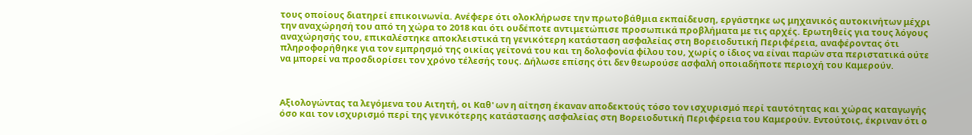τους οποίους διατηρεί επικοινωνία. Ανέφερε ότι ολοκλήρωσε την πρωτοβάθμια εκπαίδευση, εργάστηκε ως μηχανικός αυτοκινήτων μέχρι την αναχώρησή του από τη χώρα το 2018 και ότι ουδέποτε αντιμετώπισε προσωπικά προβλήματα με τις αρχές. Ερωτηθείς για τους λόγους αναχώρησής του, επικαλέστηκε αποκλειστικά τη γενικότερη κατάσταση ασφαλείας στη Βορειοδυτική Περιφέρεια, αναφέροντας ότι πληροφορήθηκε για τον εμπρησμό της οικίας γείτονά του και τη δολοφονία φίλου του, χωρίς ο ίδιος να είναι παρών στα περιστατικά ούτε να μπορεί να προσδιορίσει τον χρόνο τέλεσής τους. Δήλωσε επίσης ότι δεν θεωρούσε ασφαλή οποιαδήποτε περιοχή του Καμερούν.



Αξιολογώντας τα λεγόμενα του Αιτητή, οι Καθ' ων η αίτηση έκαναν αποδεκτούς τόσο τον ισχυρισμό περί ταυτότητας και χώρας καταγωγής όσο και τον ισχυρισμό περί της γενικότερης κατάστασης ασφαλείας στη Βορειοδυτική Περιφέρεια του Καμερούν. Εντούτοις, έκριναν ότι ο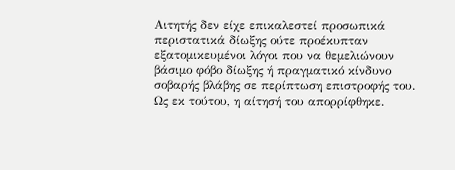Αιτητής δεν είχε επικαλεστεί προσωπικά περιστατικά δίωξης ούτε προέκυπταν εξατομικευμένοι λόγοι που να θεμελιώνουν βάσιμο φόβο δίωξης ή πραγματικό κίνδυνο σοβαρής βλάβης σε περίπτωση επιστροφής του. Ως εκ τούτου, η αίτησή του απορρίφθηκε.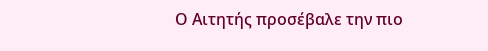Ο Αιτητής προσέβαλε την πιο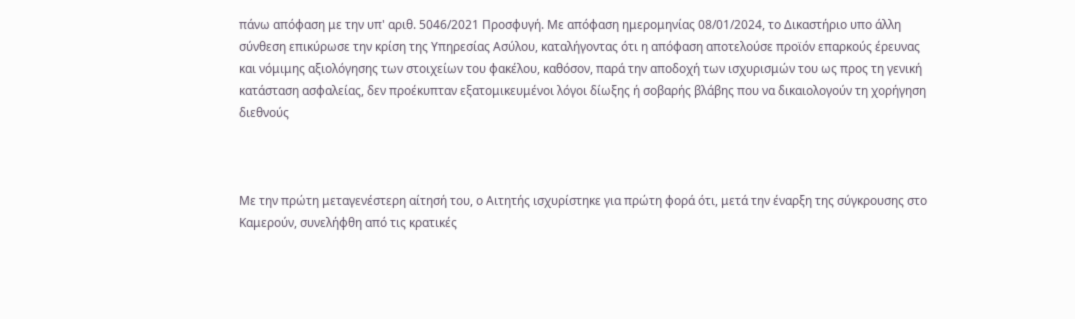πάνω απόφαση με την υπ' αριθ. 5046/2021 Προσφυγή. Με απόφαση ημερομηνίας 08/01/2024, το Δικαστήριο υπο άλλη σύνθεση επικύρωσε την κρίση της Υπηρεσίας Ασύλου, καταλήγοντας ότι η απόφαση αποτελούσε προϊόν επαρκούς έρευνας και νόμιμης αξιολόγησης των στοιχείων του φακέλου, καθόσον, παρά την αποδοχή των ισχυρισμών του ως προς τη γενική κατάσταση ασφαλείας, δεν προέκυπταν εξατομικευμένοι λόγοι δίωξης ή σοβαρής βλάβης που να δικαιολογούν τη χορήγηση διεθνούς



Με την πρώτη μεταγενέστερη αίτησή του, ο Αιτητής ισχυρίστηκε για πρώτη φορά ότι, μετά την έναρξη της σύγκρουσης στο Καμερούν, συνελήφθη από τις κρατικές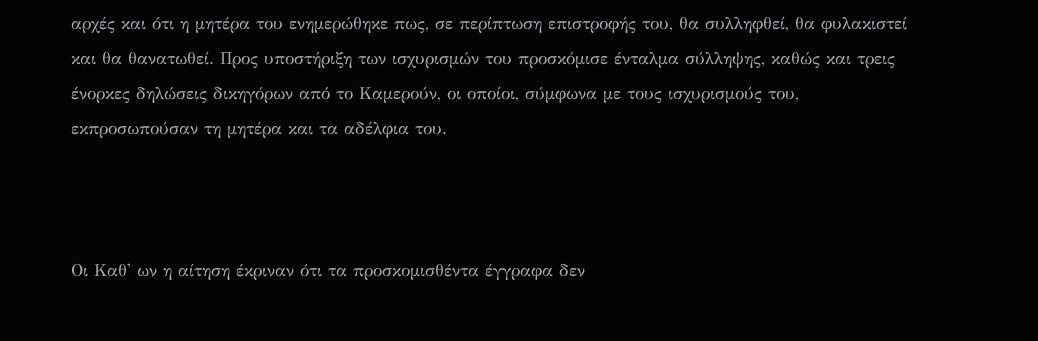αρχές και ότι η μητέρα του ενημερώθηκε πως, σε περίπτωση επιστροφής του, θα συλληφθεί, θα φυλακιστεί και θα θανατωθεί. Προς υποστήριξη των ισχυρισμών του προσκόμισε ένταλμα σύλληψης, καθώς και τρεις ένορκες δηλώσεις δικηγόρων από το Καμερούν, οι οποίοι, σύμφωνα με τους ισχυρισμούς του, εκπροσωπούσαν τη μητέρα και τα αδέλφια του.



Οι Καθ' ων η αίτηση έκριναν ότι τα προσκομισθέντα έγγραφα δεν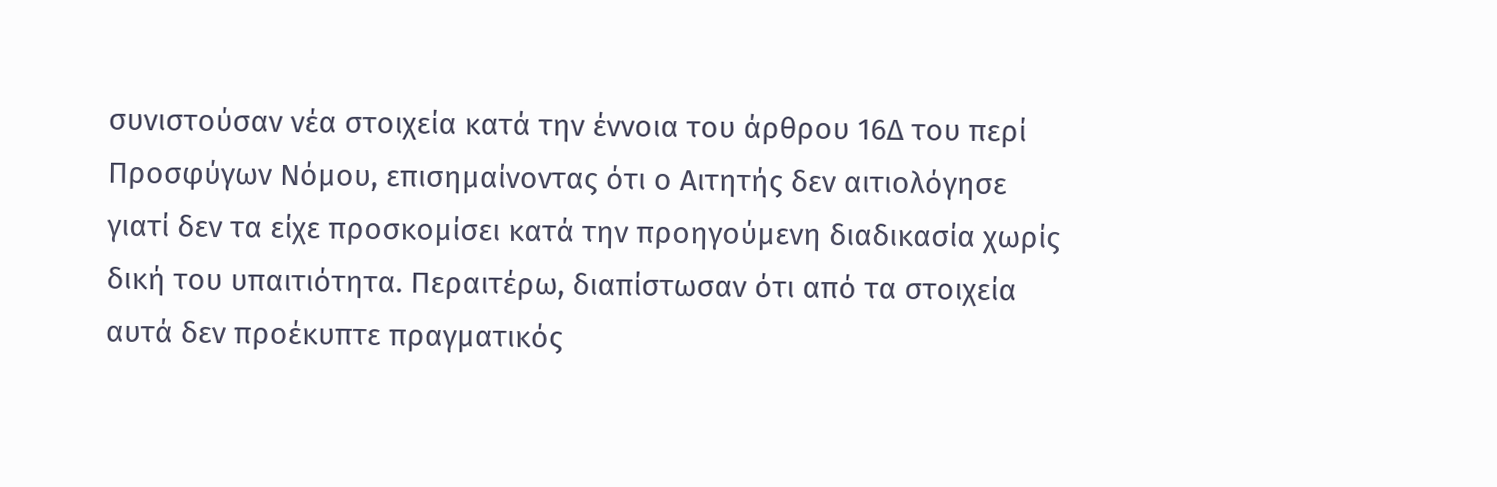συνιστούσαν νέα στοιχεία κατά την έννοια του άρθρου 16Δ του περί Προσφύγων Νόμου, επισημαίνοντας ότι ο Αιτητής δεν αιτιολόγησε γιατί δεν τα είχε προσκομίσει κατά την προηγούμενη διαδικασία χωρίς δική του υπαιτιότητα. Περαιτέρω, διαπίστωσαν ότι από τα στοιχεία αυτά δεν προέκυπτε πραγματικός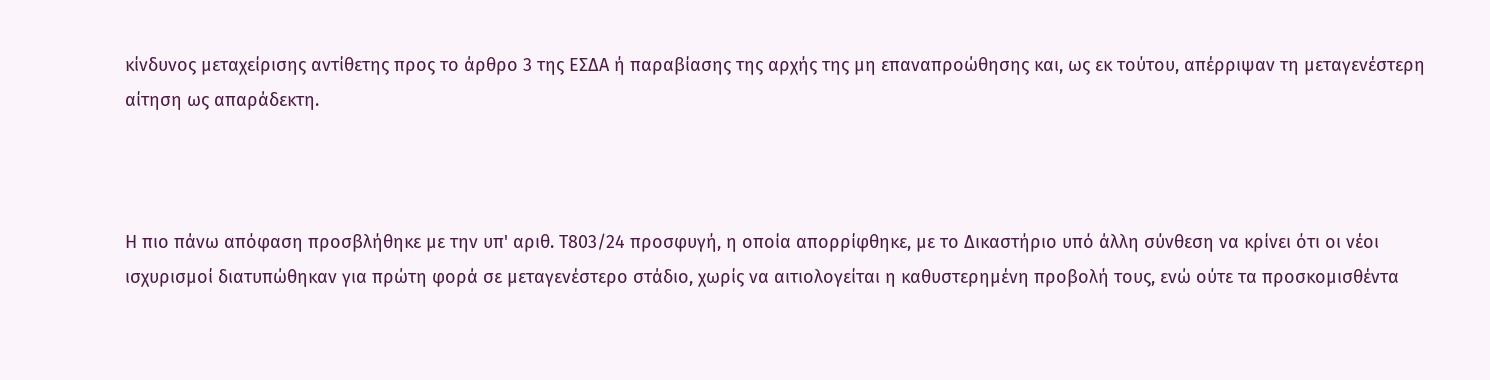κίνδυνος μεταχείρισης αντίθετης προς το άρθρο 3 της ΕΣΔΑ ή παραβίασης της αρχής της μη επαναπροώθησης και, ως εκ τούτου, απέρριψαν τη μεταγενέστερη αίτηση ως απαράδεκτη.



Η πιο πάνω απόφαση προσβλήθηκε με την υπ' αριθ. Τ803/24 προσφυγή, η οποία απορρίφθηκε, με το Δικαστήριο υπό άλλη σύνθεση να κρίνει ότι οι νέοι ισχυρισμοί διατυπώθηκαν για πρώτη φορά σε μεταγενέστερο στάδιο, χωρίς να αιτιολογείται η καθυστερημένη προβολή τους, ενώ ούτε τα προσκομισθέντα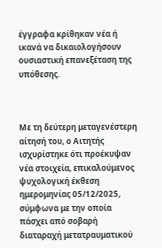έγγραφα κρίθηκαν νέα ή ικανά να δικαιολογήσουν ουσιαστική επανεξέταση της υπόθεσης.



Με τη δεύτερη μεταγενέστερη αίτησή του, ο Αιτητής ισχυρίστηκε ότι προέκυψαν νέα στοιχεία, επικαλούμενος ψυχολογική έκθεση ημερομηνίας 05/12/2025, σύμφωνα με την οποία πάσχει από σοβαρή διαταραχή μετατραυματικού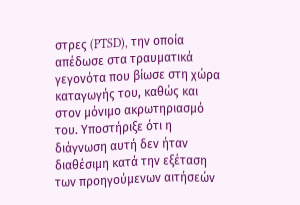στρες (PTSD), την οποία απέδωσε στα τραυματικά γεγονότα που βίωσε στη χώρα καταγωγής του, καθώς και στον μόνιμο ακρωτηριασμό του. Υποστήριξε ότι η διάγνωση αυτή δεν ήταν διαθέσιμη κατά την εξέταση των προηγούμενων αιτήσεών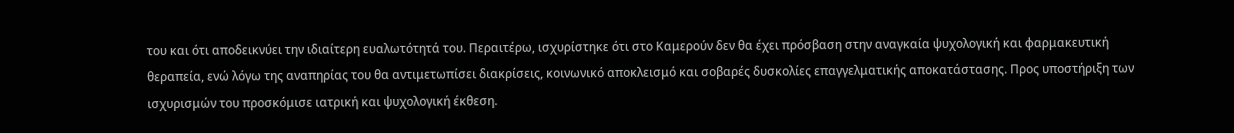του και ότι αποδεικνύει την ιδιαίτερη ευαλωτότητά του. Περαιτέρω, ισχυρίστηκε ότι στο Καμερούν δεν θα έχει πρόσβαση στην αναγκαία ψυχολογική και φαρμακευτική θεραπεία, ενώ λόγω της αναπηρίας του θα αντιμετωπίσει διακρίσεις, κοινωνικό αποκλεισμό και σοβαρές δυσκολίες επαγγελματικής αποκατάστασης. Προς υποστήριξη των ισχυρισμών του προσκόμισε ιατρική και ψυχολογική έκθεση.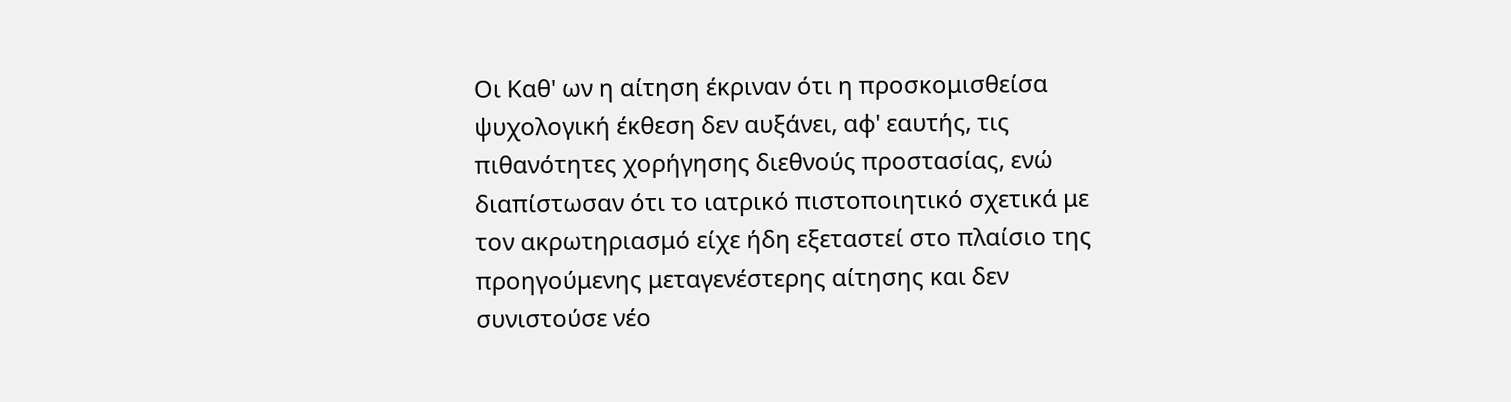Οι Καθ' ων η αίτηση έκριναν ότι η προσκομισθείσα ψυχολογική έκθεση δεν αυξάνει, αφ' εαυτής, τις πιθανότητες χορήγησης διεθνούς προστασίας, ενώ διαπίστωσαν ότι το ιατρικό πιστοποιητικό σχετικά με τον ακρωτηριασμό είχε ήδη εξεταστεί στο πλαίσιο της προηγούμενης μεταγενέστερης αίτησης και δεν συνιστούσε νέο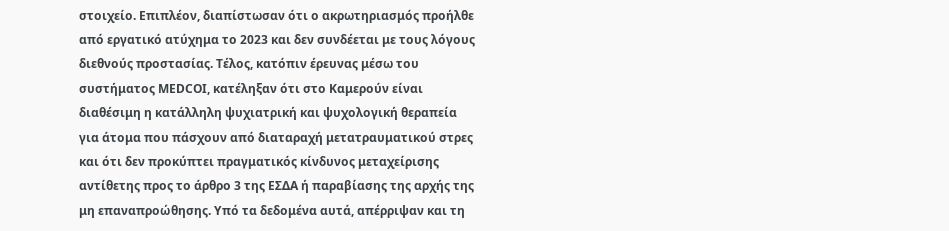στοιχείο. Επιπλέον, διαπίστωσαν ότι ο ακρωτηριασμός προήλθε από εργατικό ατύχημα το 2023 και δεν συνδέεται με τους λόγους διεθνούς προστασίας. Τέλος, κατόπιν έρευνας μέσω του συστήματος MEDCOI, κατέληξαν ότι στο Καμερούν είναι διαθέσιμη η κατάλληλη ψυχιατρική και ψυχολογική θεραπεία για άτομα που πάσχουν από διαταραχή μετατραυματικού στρες και ότι δεν προκύπτει πραγματικός κίνδυνος μεταχείρισης αντίθετης προς το άρθρο 3 της ΕΣΔΑ ή παραβίασης της αρχής της μη επαναπροώθησης. Υπό τα δεδομένα αυτά, απέρριψαν και τη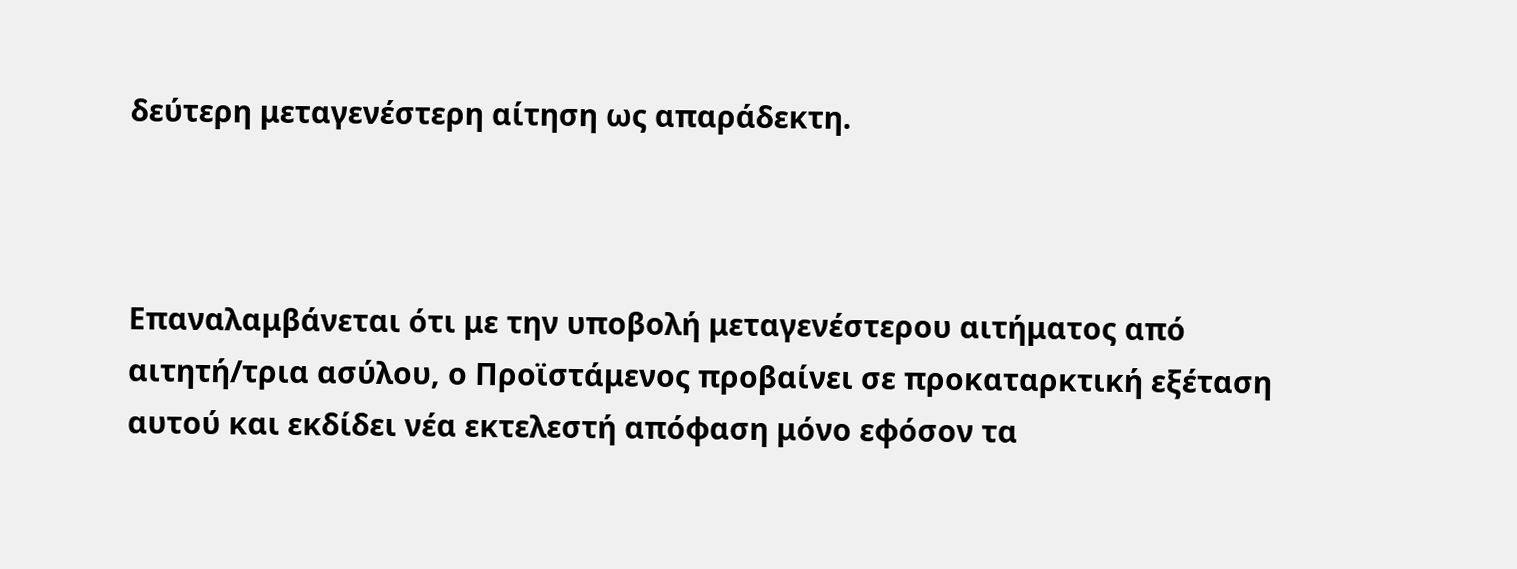δεύτερη μεταγενέστερη αίτηση ως απαράδεκτη.



Επαναλαμβάνεται ότι με την υποβολή μεταγενέστερου αιτήματος από αιτητή/τρια ασύλου, ο Προϊστάμενος προβαίνει σε προκαταρκτική εξέταση αυτού και εκδίδει νέα εκτελεστή απόφαση μόνο εφόσον τα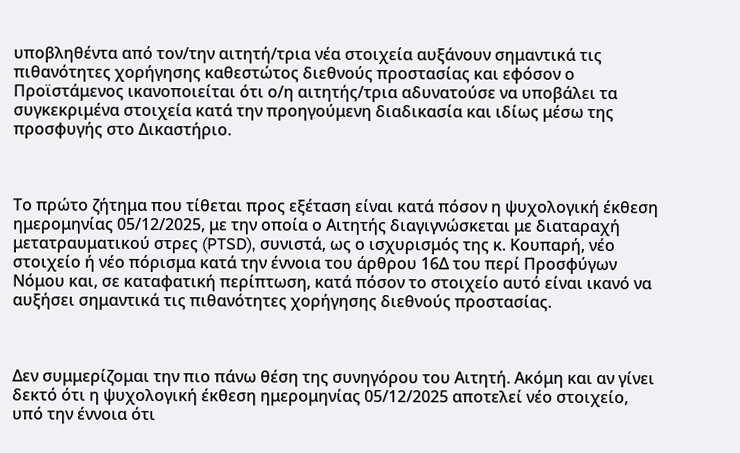υποβληθέντα από τον/την αιτητή/τρια νέα στοιχεία αυξάνουν σημαντικά τις πιθανότητες χορήγησης καθεστώτος διεθνούς προστασίας και εφόσον ο Προϊστάμενος ικανοποιείται ότι ο/η αιτητής/τρια αδυνατούσε να υποβάλει τα συγκεκριμένα στοιχεία κατά την προηγούμενη διαδικασία και ιδίως μέσω της προσφυγής στο Δικαστήριο.



Το πρώτο ζήτημα που τίθεται προς εξέταση είναι κατά πόσον η ψυχολογική έκθεση ημερομηνίας 05/12/2025, με την οποία ο Αιτητής διαγιγνώσκεται με διαταραχή μετατραυματικού στρες (PTSD), συνιστά, ως ο ισχυρισμός της κ. Κουπαρή, νέο στοιχείο ή νέο πόρισμα κατά την έννοια του άρθρου 16Δ του περί Προσφύγων Νόμου και, σε καταφατική περίπτωση, κατά πόσον το στοιχείο αυτό είναι ικανό να αυξήσει σημαντικά τις πιθανότητες χορήγησης διεθνούς προστασίας.



Δεν συμμερίζομαι την πιο πάνω θέση της συνηγόρου του Αιτητή. Ακόμη και αν γίνει δεκτό ότι η ψυχολογική έκθεση ημερομηνίας 05/12/2025 αποτελεί νέο στοιχείο, υπό την έννοια ότι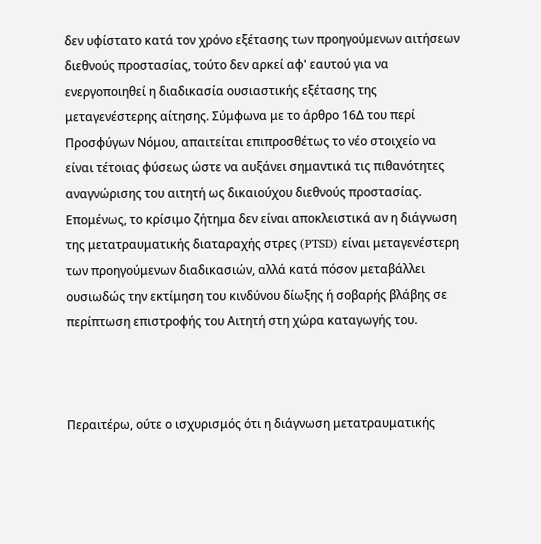δεν υφίστατο κατά τον χρόνο εξέτασης των προηγούμενων αιτήσεων διεθνούς προστασίας, τούτο δεν αρκεί αφ' εαυτού για να ενεργοποιηθεί η διαδικασία ουσιαστικής εξέτασης της μεταγενέστερης αίτησης. Σύμφωνα με το άρθρο 16Δ του περί Προσφύγων Νόμου, απαιτείται επιπροσθέτως το νέο στοιχείο να είναι τέτοιας φύσεως ώστε να αυξάνει σημαντικά τις πιθανότητες αναγνώρισης του αιτητή ως δικαιούχου διεθνούς προστασίας. Επομένως, το κρίσιμο ζήτημα δεν είναι αποκλειστικά αν η διάγνωση της μετατραυματικής διαταραχής στρες (PTSD) είναι μεταγενέστερη των προηγούμενων διαδικασιών, αλλά κατά πόσον μεταβάλλει ουσιωδώς την εκτίμηση του κινδύνου δίωξης ή σοβαρής βλάβης σε περίπτωση επιστροφής του Αιτητή στη χώρα καταγωγής του.



Περαιτέρω, ούτε ο ισχυρισμός ότι η διάγνωση μετατραυματικής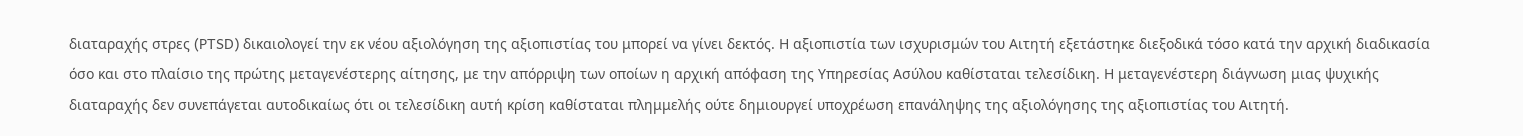διαταραχής στρες (PTSD) δικαιολογεί την εκ νέου αξιολόγηση της αξιοπιστίας του μπορεί να γίνει δεκτός. Η αξιοπιστία των ισχυρισμών του Αιτητή εξετάστηκε διεξοδικά τόσο κατά την αρχική διαδικασία όσο και στο πλαίσιο της πρώτης μεταγενέστερης αίτησης, με την απόρριψη των οποίων η αρχική απόφαση της Υπηρεσίας Ασύλου καθίσταται τελεσίδικη. Η μεταγενέστερη διάγνωση μιας ψυχικής διαταραχής δεν συνεπάγεται αυτοδικαίως ότι οι τελεσίδικη αυτή κρίση καθίσταται πλημμελής ούτε δημιουργεί υποχρέωση επανάληψης της αξιολόγησης της αξιοπιστίας του Αιτητή.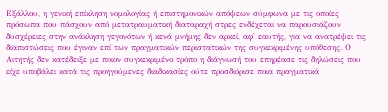Εξάλλου, η γενική επίκληση νομολογίας ή επιστημονικών απόψεων σύμφωνα με τις οποίες πρόσωπα που πάσχουν από μετατραυματική διαταραχή στρες ενδέχεται να παρουσιάζουν δυσχέρειες στην ανάκληση γεγονότων ή κενά μνήμης δεν αρκεί, αφ' εαυτής, για να ανατρέψει τις διαπιστώσεις που έγιναν επί των πραγματικών περιστατικών της συγκεκριμένης υπόθεσης. Ο Αιτητής δεν κατέδειξε με ποιον συγκεκριμένο τρόπο η διάγνωσή του επηρέασε τις δηλώσεις που είχε υποβάλει κατά τις προηγούμενες διαδικασίες ούτε προσδιόρισε ποια πραγματικά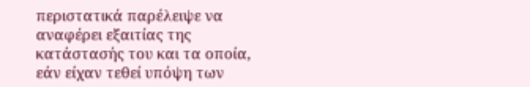περιστατικά παρέλειψε να αναφέρει εξαιτίας της κατάστασής του και τα οποία, εάν είχαν τεθεί υπόψη των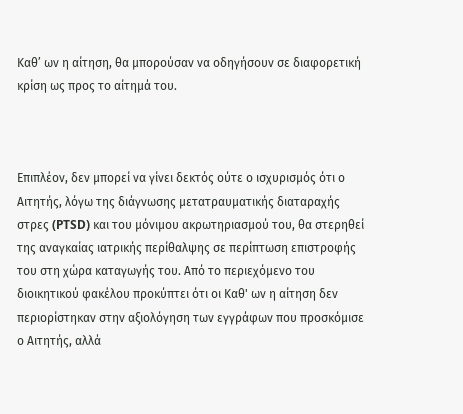Καθ’ ων η αίτηση, θα μπορούσαν να οδηγήσουν σε διαφορετική κρίση ως προς το αίτημά του.



Επιπλέον, δεν μπορεί να γίνει δεκτός ούτε ο ισχυρισμός ότι ο Αιτητής, λόγω της διάγνωσης μετατραυματικής διαταραχής στρες (PTSD) και του μόνιμου ακρωτηριασμού του, θα στερηθεί της αναγκαίας ιατρικής περίθαλψης σε περίπτωση επιστροφής του στη χώρα καταγωγής του. Από το περιεχόμενο του διοικητικού φακέλου προκύπτει ότι οι Καθ' ων η αίτηση δεν περιορίστηκαν στην αξιολόγηση των εγγράφων που προσκόμισε ο Αιτητής, αλλά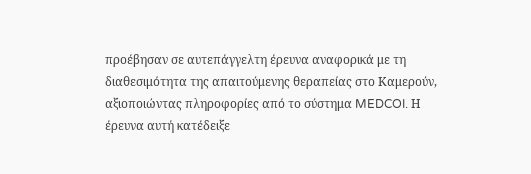προέβησαν σε αυτεπάγγελτη έρευνα αναφορικά με τη διαθεσιμότητα της απαιτούμενης θεραπείας στο Καμερούν, αξιοποιώντας πληροφορίες από το σύστημα MEDCOI. Η έρευνα αυτή κατέδειξε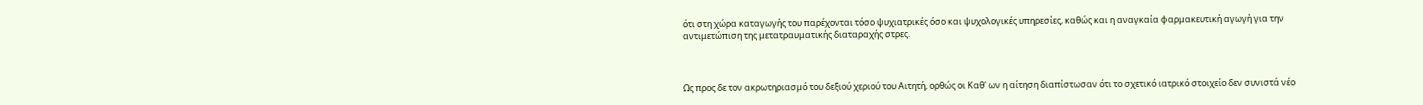ότι στη χώρα καταγωγής του παρέχονται τόσο ψυχιατρικές όσο και ψυχολογικές υπηρεσίες, καθώς και η αναγκαία φαρμακευτική αγωγή για την αντιμετώπιση της μετατραυματικής διαταραχής στρες.



Ως προς δε τον ακρωτηριασμό του δεξιού χεριού του Αιτητή, ορθώς οι Καθ' ων η αίτηση διαπίστωσαν ότι το σχετικό ιατρικό στοιχείο δεν συνιστά νέο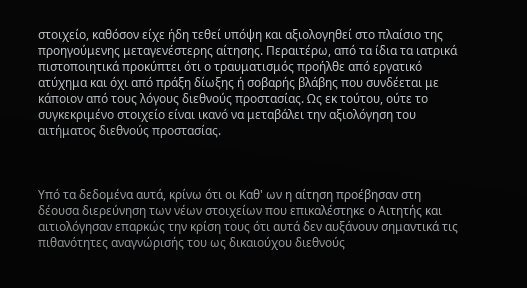στοιχείο, καθόσον είχε ήδη τεθεί υπόψη και αξιολογηθεί στο πλαίσιο της προηγούμενης μεταγενέστερης αίτησης. Περαιτέρω, από τα ίδια τα ιατρικά πιστοποιητικά προκύπτει ότι ο τραυματισμός προήλθε από εργατικό ατύχημα και όχι από πράξη δίωξης ή σοβαρής βλάβης που συνδέεται με κάποιον από τους λόγους διεθνούς προστασίας. Ως εκ τούτου, ούτε το συγκεκριμένο στοιχείο είναι ικανό να μεταβάλει την αξιολόγηση του αιτήματος διεθνούς προστασίας.



Υπό τα δεδομένα αυτά, κρίνω ότι οι Καθ' ων η αίτηση προέβησαν στη δέουσα διερεύνηση των νέων στοιχείων που επικαλέστηκε ο Αιτητής και αιτιολόγησαν επαρκώς την κρίση τους ότι αυτά δεν αυξάνουν σημαντικά τις πιθανότητες αναγνώρισής του ως δικαιούχου διεθνούς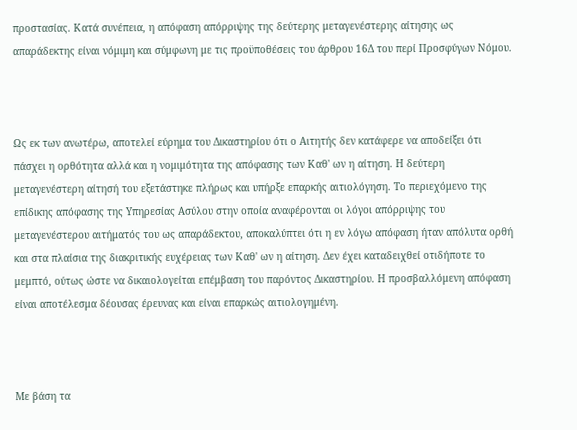προστασίας. Κατά συνέπεια, η απόφαση απόρριψης της δεύτερης μεταγενέστερης αίτησης ως απαράδεκτης είναι νόμιμη και σύμφωνη με τις προϋποθέσεις του άρθρου 16Δ του περί Προσφύγων Νόμου.



Ως εκ των ανωτέρω, αποτελεί εύρημα του Δικαστηρίου ότι ο Αιτητής δεν κατάφερε να αποδείξει ότι πάσχει η ορθότητα αλλά και η νομιμότητα της απόφασης των Καθ' ων η αίτηση. Η δεύτερη μεταγενέστερη αίτησή του εξετάστηκε πλήρως και υπήρξε επαρκής αιτιολόγηση. Το περιεχόμενο της επίδικης απόφασης της Υπηρεσίας Ασύλου στην οποία αναφέρονται οι λόγοι απόρριψης του μεταγενέστερου αιτήματός του ως απαράδεκτου, αποκαλύπτει ότι η εν λόγω απόφαση ήταν απόλυτα ορθή και στα πλαίσια της διακριτικής ευχέρειας των Καθ' ων η αίτηση. Δεν έχει καταδειχθεί οτιδήποτε το μεμπτό, ούτως ώστε να δικαιολογείται επέμβαση του παρόντος Δικαστηρίου. Η προσβαλλόμενη απόφαση είναι αποτέλεσμα δέουσας έρευνας και είναι επαρκώς αιτιολογημένη.



Με βάση τα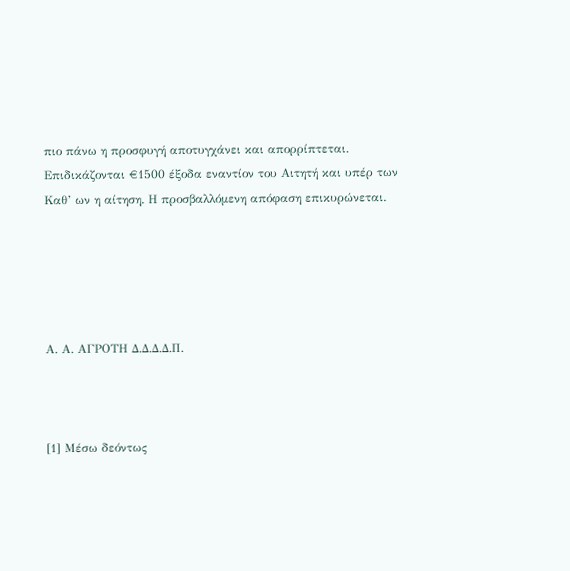πιο πάνω η προσφυγή αποτυγχάνει και απορρίπτεται. Επιδικάζονται €1500 έξοδα εναντίον του Αιτητή και υπέρ των Καθ’ ων η αίτηση. Η προσβαλλόμενη απόφαση επικυρώνεται.





Α. Α. ΑΓΡΟΤΗ Δ.Δ.Δ.Δ.Π.



[1] Μέσω δεόντως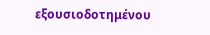εξουσιοδοτημένου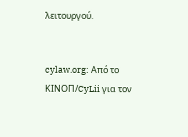λειτουργού.


cylaw.org: Από το ΚΙΝOΠ/CyLii για τον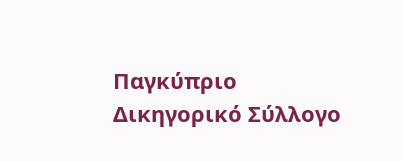Παγκύπριο Δικηγορικό Σύλλογο